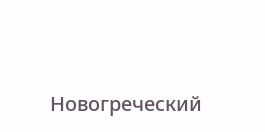Новогреческий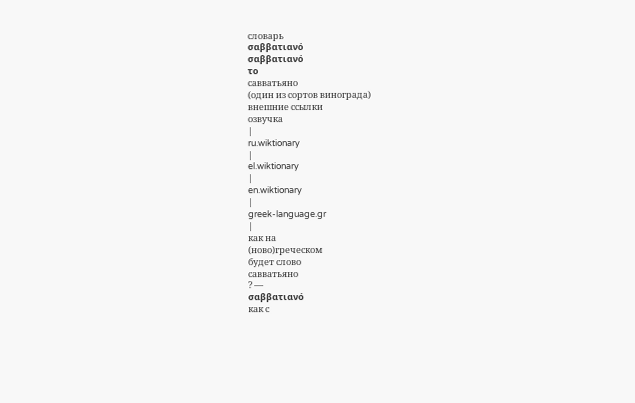словарь
σαββατιανό
σαββατιανό
το
савватьяно
(один из сортов винограда)
внешние ссылки
озвучка
|
ru.wiktionary
|
el.wiktionary
|
en.wiktionary
|
greek-language.gr
|
как на
(ново)греческом
будет слово
савватьяно
? —
σαββατιανό
как с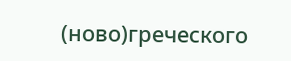(ново)греческого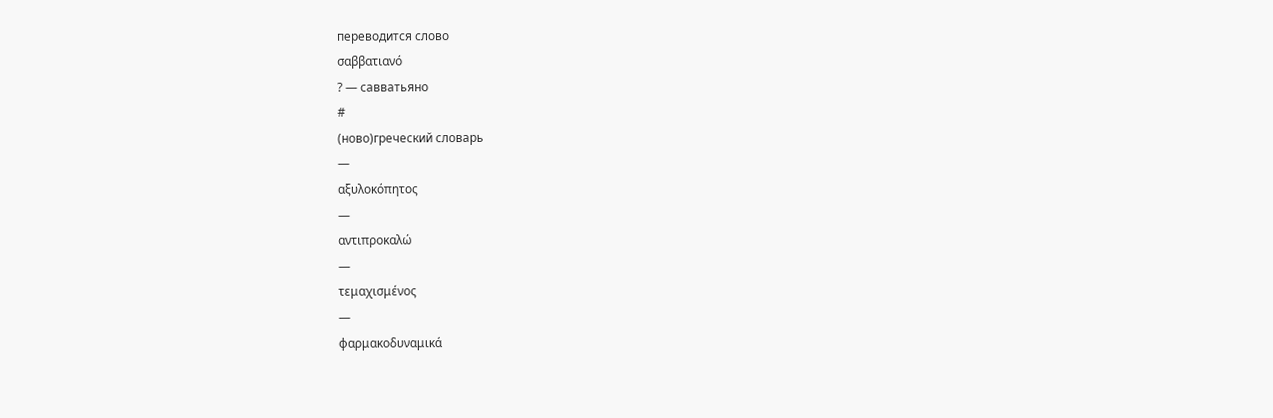переводится слово
σαββατιανό
? — савватьяно
#
(ново)греческий словарь
—
αξυλοκόπητος
—
αντιπροκαλώ
—
τεμαχισμένος
—
φαρμακοδυναμικά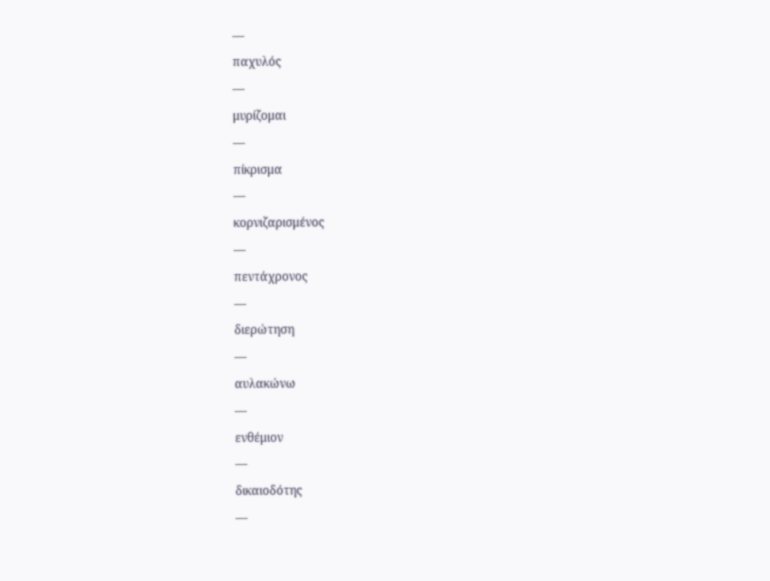—
παχυλός
—
μυρίζομαι
—
πίκρισμα
—
κορνιζαρισμένος
—
πεντάχρονος
—
διερώτηση
—
αυλακώνω
—
ενθέμιον
—
δικαιοδότης
—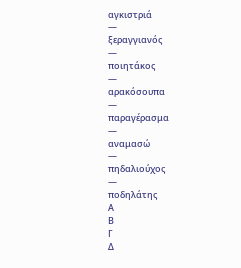αγκιστριά
—
ξεραγγιανός
—
ποιητάκος
—
αρακόσουπα
—
παραγέρασμα
—
αναμασώ
—
πηδαλιούχος
—
ποδηλάτης
Α
Β
Γ
Δ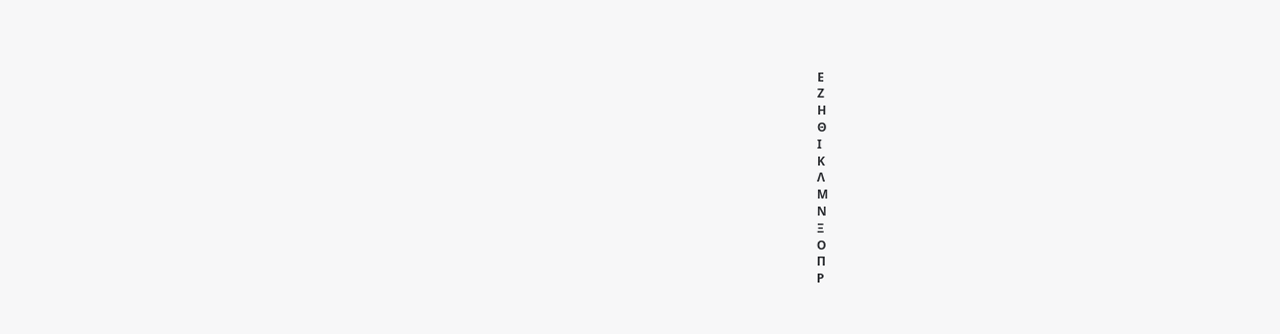Ε
Ζ
Η
Θ
Ι
Κ
Λ
Μ
Ν
Ξ
Ο
Π
Ρ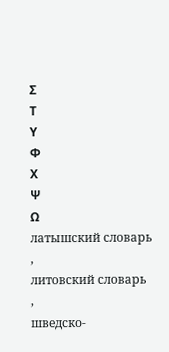Σ
Τ
Υ
Φ
Χ
Ψ
Ω
латышский словарь
,
литовский словарь
,
шведско-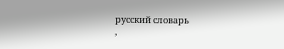русский словарь
,